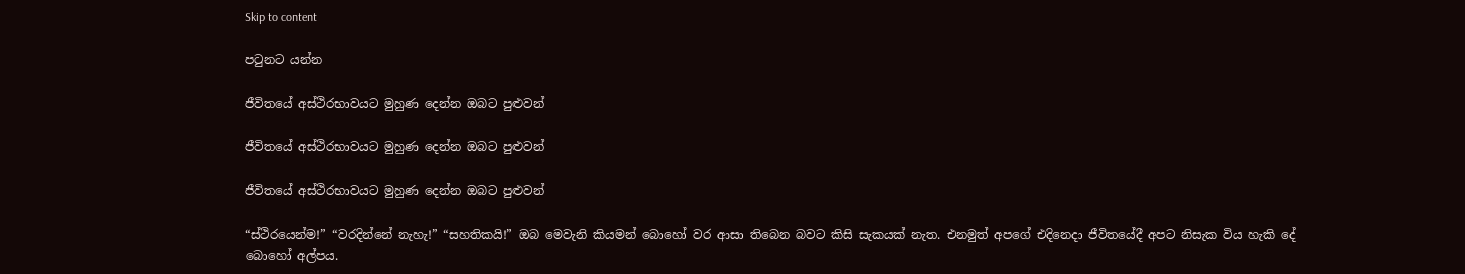Skip to content

පටුනට යන්න

ජීවිතයේ අස්ථිරභාවයට මුහුණ දෙන්න ඔබට පුළුවන්

ජීවිතයේ අස්ථිරභාවයට මුහුණ දෙන්න ඔබට පුළුවන්

ජීවිතයේ අස්ථිරභාවයට මුහුණ දෙන්න ඔබට පුළුවන්

“ස්ථිරයෙන්ම!” “වරදින්නේ නැහැ!” “සහතිකයි!” ඔබ මෙවැනි කියමන් බොහෝ වර ආසා තිබෙන බවට කිසි සැකයක් නැත. එනමුත් අපගේ එදිනෙදා ජීවිතයේදී අපට නිසැක විය හැකි දේ බොහෝ අල්පය.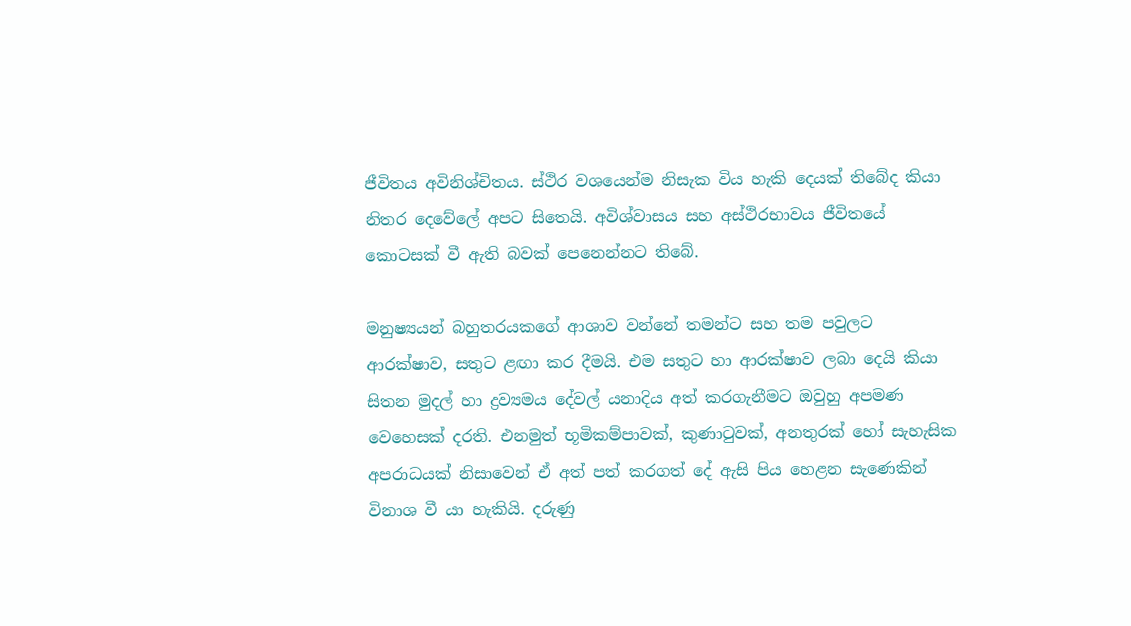ජීවිතය අවිනිශ්චිතය. ස්ථිර වශයෙන්ම නිසැක විය හැකි දෙයක් තිබේද කියා නිතර දෙවේලේ අපට සිතෙයි. අවිශ්වාසය සහ අස්ථිරභාවය ජීවිතයේ කොටසක් වී ඇති බවක් පෙනෙන්නට තිබේ.

මනුෂ්‍යයන් බහුතරයකගේ ආශාව වන්නේ තමන්ට සහ තම පවුලට ආරක්ෂාව, සතුට ළඟා කර දීමයි. එම සතුට හා ආරක්ෂාව ලබා දෙයි කියා සිතන මුදල් හා ද්‍රව්‍යමය දේවල් යනාදිය අත් කරගැනීමට ඔවුහු අපමණ වෙහෙසක් දරති. එනමුත් භූමිකම්පාවක්, කුණාටුවක්, අනතුරක් හෝ සැහැසික අපරාධයක් නිසාවෙන් ඒ අත් පත් කරගත් දේ ඇසි පිය හෙළන සැණෙකින් විනාශ වී යා හැකියි. දරුණු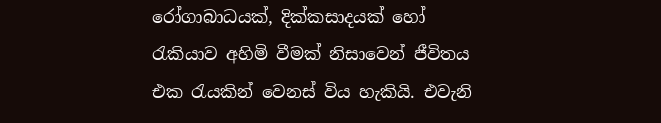රෝගාබාධයක්, දික්කසාදයක් හෝ රැකියාව අහිමි වීමක් නිසාවෙන් ජීවිතය එක රැයකින් වෙනස් විය හැකියි. එවැනි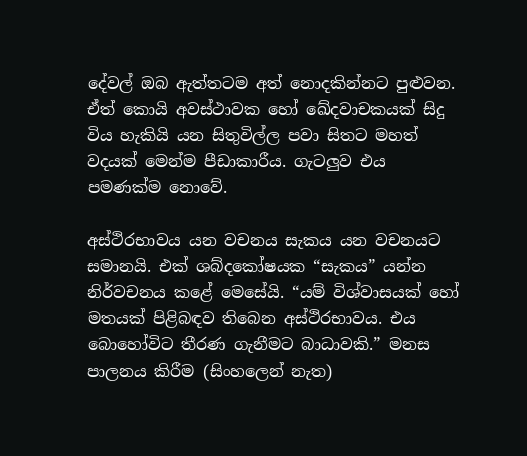දේවල් ඔබ ඇත්තටම අත් නොදකින්නට පුළුවන. ඒත් කොයි අවස්ථාවක හෝ ඛේදවාචකයක් සිදු විය හැකියි යන සිතුවිල්ල පවා සිතට මහත් වදයක් මෙන්ම පීඩාකාරීය. ගැටලුව එය පමණක්ම නොවේ.

අස්ථිරභාවය යන වචනය සැකය යන වචනයට සමානයි. එක් ශබ්දකෝෂයක “සැකය” යන්න නිර්වචනය කළේ මෙසේයි. “යම් විශ්වාසයක් හෝ මතයක් පිළිබඳව තිබෙන අස්ථිරභාවය. එය බොහෝවිට තීරණ ගැනීමට බාධාවකි.” මනස පාලනය කිරීම (සිංහලෙන් නැත)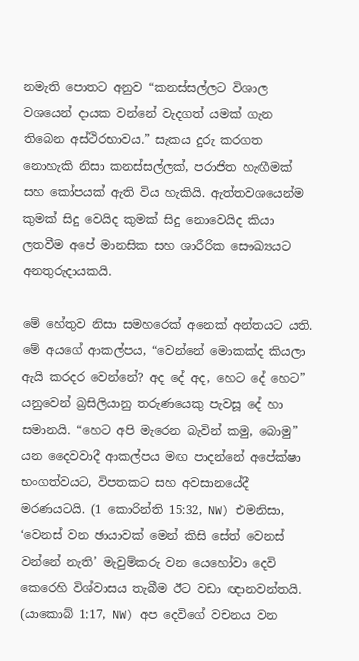නමැති පොතට අනුව “කනස්සල්ලට විශාල වශයෙන් දායක වන්නේ වැදගත් යමක් ගැන තිබෙන අස්ථිරභාවය.” සැකය දුරු කරගත නොහැකි නිසා කනස්සල්ලක්, පරාජිත හැඟීමක් සහ කෝපයක් ඇති විය හැකියි. ඇත්තවශයෙන්ම කුමක් සිදු වෙයිද කුමක් සිදු නොවෙයිද කියා ලතවීම අපේ මානසික සහ ශාරීරික සෞඛ්‍යයට අනතුරුදායකයි.

මේ හේතුව නිසා සමහරෙක් අනෙක් අන්තයට යති. මේ අයගේ ආකල්පය, “වෙන්නේ මොකක්ද කියලා ඇයි කරදර වෙන්නේ? අද දේ අද, හෙට දේ හෙට” යනුවෙන් බ්‍රසිලියානු තරුණයෙකු පැවසූ දේ හා සමානයි. “හෙට අපි මැරෙන බැවින් කමු, බොමු” යන දෛවවාදී ආකල්පය මඟ පාදන්නේ අපේක්ෂා භංගත්වයට, විපතකට සහ අවසානයේදී මරණයටයි. (1 කොරින්ති 15:32, NW) එමනිසා, ‘වෙනස් වන ඡායාවක් මෙන් කිසි සේත් වෙනස් වන්නේ නැති’ මැවුම්කරු වන යෙහෝවා දෙවි කෙරෙහි විශ්වාසය තැබීම ඊට වඩා ඥානවන්තයි. (යාකොබ් 1:17, NW) අප දෙවිගේ වචනය වන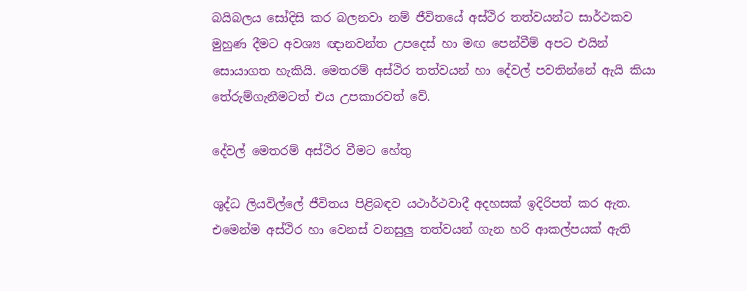බයිබලය සෝදිසි කර බලනවා නම් ජීවිතයේ අස්ථිර තත්වයන්ට සාර්ථකව මුහුණ දීමට අවශ්‍ය ඥානවන්ත උපදෙස් හා මඟ පෙන්වීම් අපට එයින් සොයාගත හැකියි. මෙතරම් අස්ථිර තත්වයන් හා දේවල් පවතින්නේ ඇයි කියා තේරුම්ගැනීමටත් එය උපකාරවත් වේ.

දේවල් මෙතරම් අස්ථිර වීමට හේතු

ශුද්ධ ලියවිල්ලේ ජීවිතය පිළිබඳව යථාර්ථවාදී අදහසක් ඉදිරිපත් කර ඇත. එමෙන්ම අස්ථිර හා වෙනස් වනසුලු තත්වයන් ගැන හරි ආකල්පයක් ඇති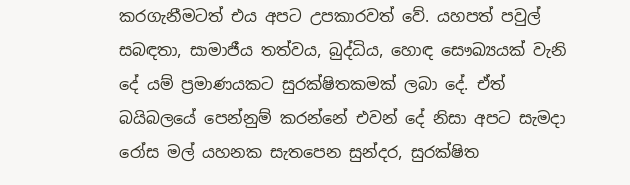කරගැනීමටත් එය අපට උපකාරවත් වේ. යහපත් පවුල් සබඳතා, සාමාජීය තත්වය, බුද්ධිය, හොඳ සෞඛ්‍යයක් වැනි දේ යම් ප්‍රමාණයකට සුරක්ෂිතකමක් ලබා දේ. ඒත් බයිබලයේ පෙන්නුම් කරන්නේ එවන් දේ නිසා අපට සැමදා රෝස මල් යහනක සැතපෙන සුන්දර, සුරක්ෂිත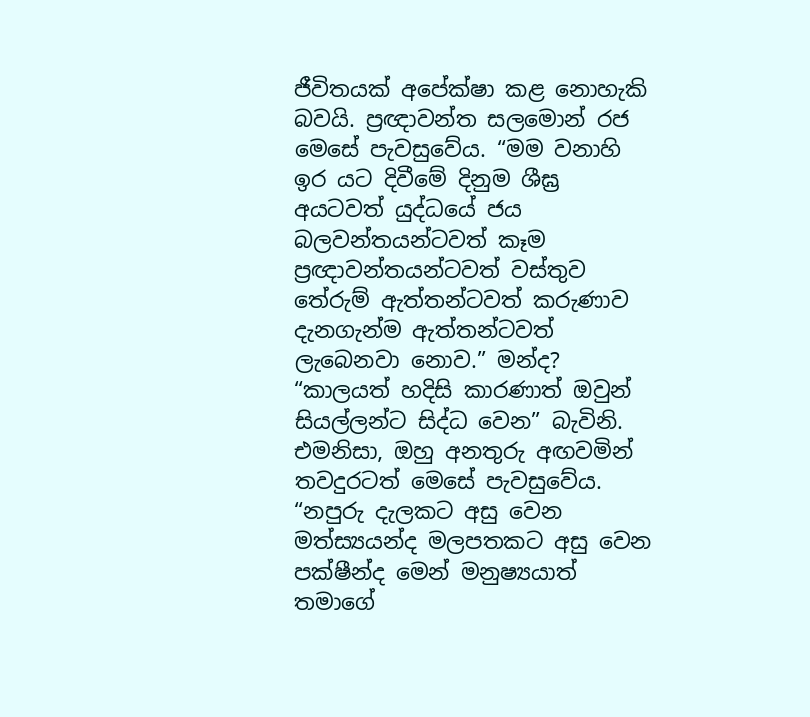ජීවිතයක් අපේක්ෂා කළ නොහැකි බවයි. ප්‍රඥාවන්ත සලමොන් රජ මෙසේ පැවසුවේය. “මම වනාහි ඉර යට දිවීමේ දිනුම ශීඝ්‍ර අයටවත් යුද්ධයේ ජය බලවන්තයන්ටවත් කෑම ප්‍රඥාවන්තයන්ටවත් වස්තුව තේරුම් ඇත්තන්ටවත් කරුණාව දැනගැන්ම ඇත්තන්ටවත් ලැබෙනවා නොව.” මන්ද? “කාලයත් හදිසි කාරණාත් ඔවුන් සියල්ලන්ට සිද්ධ වෙන” බැවිනි. එමනිසා, ඔහු අනතුරු අඟවමින් තවදුරටත් මෙසේ පැවසුවේය. “නපුරු දැලකට අසු වෙන මත්ස්‍යයන්ද මලපතකට අසු වෙන පක්ෂීන්ද මෙන් මනුෂ්‍යයාත් තමාගේ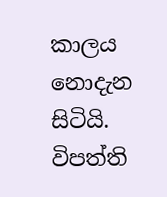කාලය නොදැන සිටියි. විපත්ති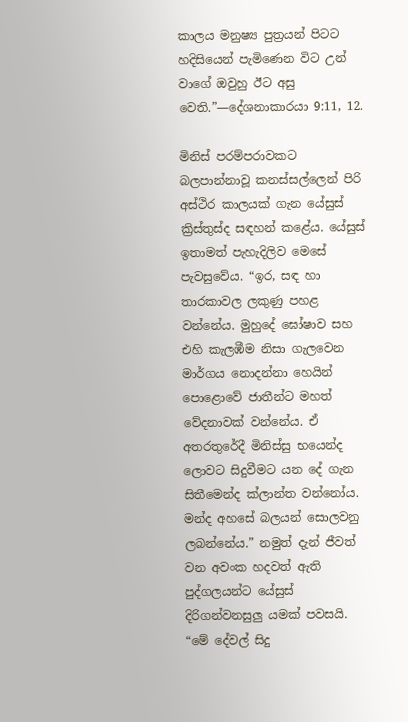කාලය මනුෂ්‍ය පුත්‍රයන් පිටට හදිසියෙන් පැමිණෙන විට උන් වාගේ ඔවුහු ඊට අසු වෙති.”—දේශනාකාරයා 9:11, 12.

මිනිස් පරම්පරාවකට බලපාන්නාවූ කනස්සල්ලෙන් පිරි අස්ථිර කාලයක් ගැන යේසුස් ක්‍රිස්තුස්ද සඳහන් කළේය. යේසුස් ඉතාමත් පැහැදිලිව මෙසේ පැවසුවේය. “ඉර, සඳ හා තාරකාවල ලකුණු පහළ වන්නේය. මුහුදේ ඝෝෂාව සහ එහි කැලඹීම නිසා ගැලවෙන මාර්ගය නොදන්නා හෙයින් පොළොවේ ජාතීන්ට මහත් වේදනාවක් වන්නේය. ඒ අතරතුරේදී මිනිස්සු භයෙන්ද ලොවට සිදුවීමට යන දේ ගැන සිතීමෙන්ද ක්ලාන්ත වන්නෝය. මන්ද අහසේ බලයන් සොලවනු ලබන්නේය.” නමුත් දැන් ජීවත් වන අවංක හදවත් ඇති පුද්ගලයන්ට යේසුස් දිරිගන්වනසුලු යමක් පවසයි. “මේ දේවල් සිදු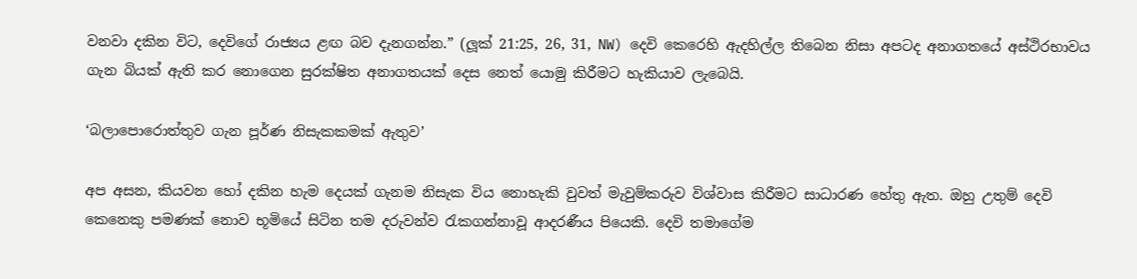වනවා දකින විට, දෙවිගේ රාජ්‍යය ළඟ බව දැනගන්න.” (ලූක් 21:25, 26, 31, NW) දෙවි කෙරෙහි ඇදහිල්ල තිබෙන නිසා අපටද අනාගතයේ අස්ථිරභාවය ගැන බියක් ඇති කර නොගෙන සුරක්ෂිත අනාගතයක් දෙස නෙත් යොමු කිරීමට හැකියාව ලැබෙයි.

‘බලාපොරොත්තුව ගැන පූර්ණ නිසැකකමක් ඇතුව’

අප අසන, කියවන හෝ දකින හැම දෙයක් ගැනම නිසැක විය නොහැකි වුවත් මැවුම්කරුව විශ්වාස කිරීමට සාධාරණ හේතු ඇත. ඔහු උතුම් දෙවි කෙනෙකු පමණක් නොව භූමියේ සිටින තම දරුවන්ව රැකගන්නාවූ ආදරණීය පියෙකි. දෙවි තමාගේම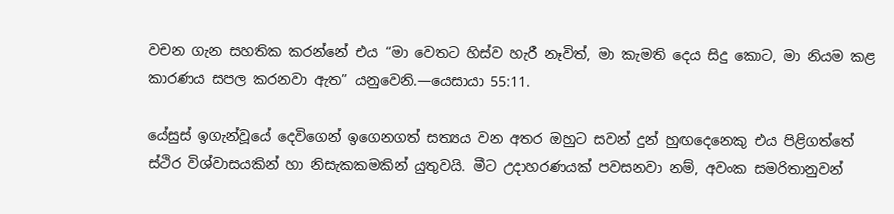වචන ගැන සහතික කරන්නේ එය “මා වෙතට හිස්ව හැරී නෑවිත්, මා කැමති දෙය සිදු කොට, මා නියම කළ කාරණය සපල කරනවා ඇත” යනුවෙනි.—යෙසායා 55:11.

යේසුස් ඉගැන්වූයේ දෙවිගෙන් ඉගෙනගත් සත්‍යය වන අතර ඔහුට සවන් දුන් හුඟදෙනෙකු එය පිළිගත්තේ ස්ථිර විශ්වාසයකින් හා නිසැකකමකින් යුතුවයි. මීට උදාහරණයක් පවසනවා නම්, අවංක සමරිතානුවන්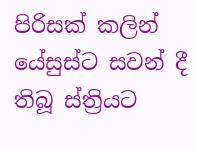පිරිසක් කලින් යේසුස්ට සවන් දී තිබූ ස්ත්‍රියට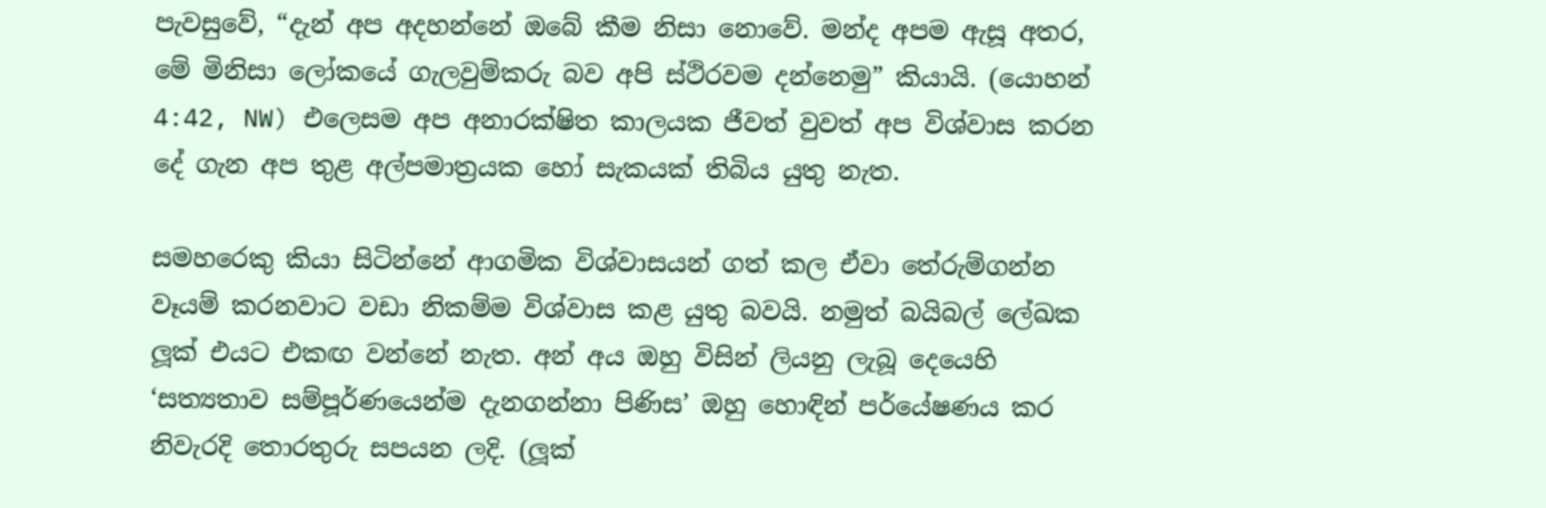පැවසුවේ, “දැන් අප අදහන්නේ ඔබේ කීම නිසා නොවේ. මන්ද අපම ඇසූ අතර, මේ මිනිසා ලෝකයේ ගැලවුම්කරු බව අපි ස්ථිරවම දන්නෙමු” කියායි. (යොහන් 4:42, NW) එලෙසම අප අනාරක්ෂිත කාලයක ජීවත් වුවත් අප විශ්වාස කරන දේ ගැන අප තුළ අල්පමාත්‍රයක හෝ සැකයක් තිබිය යුතු නැත.

සමහරෙකු කියා සිටින්නේ ආගමික විශ්වාසයන් ගත් කල ඒවා තේරුම්ගන්න වෑයම් කරනවාට වඩා නිකම්ම විශ්වාස කළ යුතු බවයි. නමුත් බයිබල් ලේඛක ලූක් එයට එකඟ වන්නේ නැත. අන් අය ඔහු විසින් ලියනු ලැබූ දෙයෙහි ‘සත්‍යතාව සම්පූර්ණයෙන්ම දැනගන්නා පිණිස’ ඔහු හොඳින් පර්යේෂණය කර නිවැරදි තොරතුරු සපයන ලදි. (ලූක්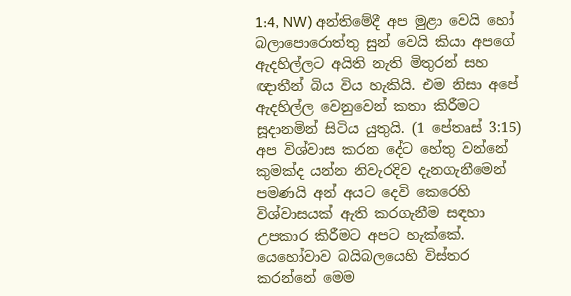1:4, NW) අන්තිමේදී අප මුළා වෙයි හෝ බලාපොරොත්තු සුන් වෙයි කියා අපගේ ඇදහිල්ලට අයිති නැති මිතුරන් සහ ඥාතීන් බිය විය හැකියි. එම නිසා අපේ ඇදහිල්ල වෙනුවෙන් කතා කිරීමට සූදානමින් සිටිය යුතුයි. (1 පේතෘස් 3:15) අප විශ්වාස කරන දේට හේතු වන්නේ කුමක්ද යන්න නිවැරදිව දැනගැනීමෙන් පමණයි අන් අයට දෙවි කෙරෙහි විශ්වාසයක් ඇති කරගැනීම සඳහා උපකාර කිරීමට අපට හැක්කේ. යෙහෝවාව බයිබලයෙහි විස්තර කරන්නේ මෙම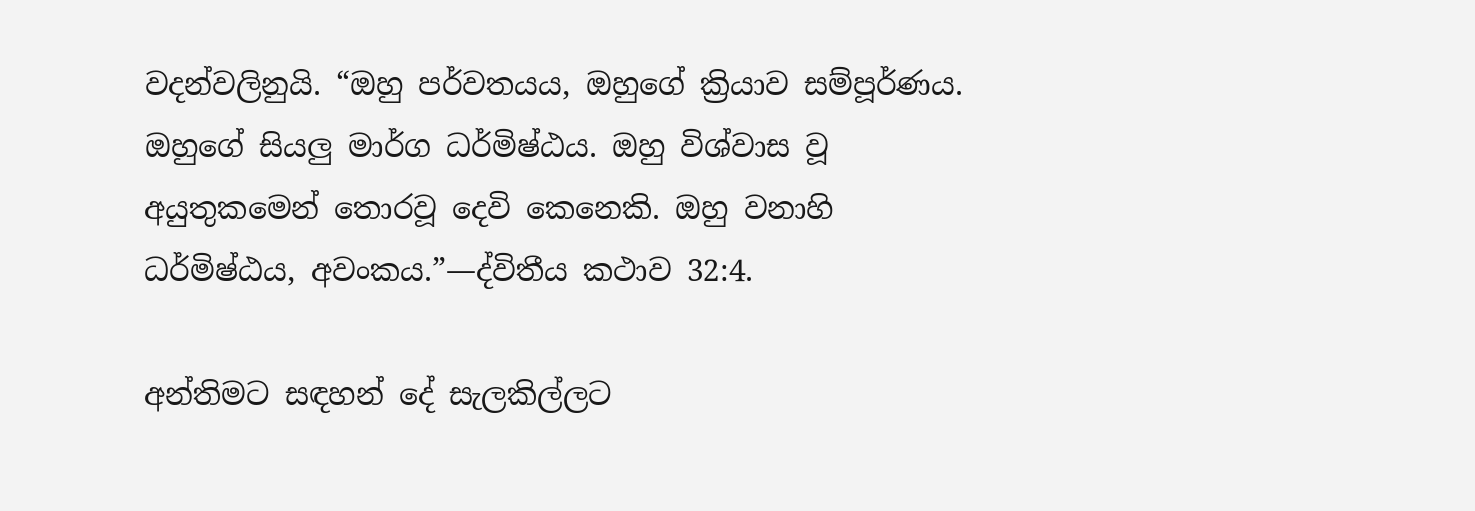වදන්වලිනුයි. “ඔහු පර්වතයය, ඔහුගේ ක්‍රියාව සම්පූර්ණය. ඔහුගේ සියලු මාර්ග ධර්මිෂ්ඨය. ඔහු විශ්වාස වූ අයුතුකමෙන් තොරවූ දෙවි කෙනෙකි. ඔහු වනාහි ධර්මිෂ්ඨය, අවංකය.”—ද්විතීය කථාව 32:4.

අන්තිමට සඳහන් දේ සැලකිල්ලට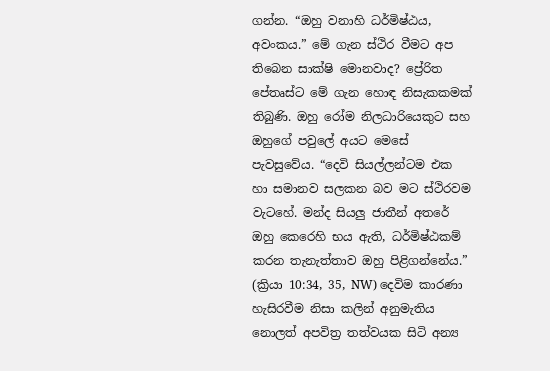ගන්න. “ඔහු වනාහි ධර්මිෂ්ඨය, අවංකය.” මේ ගැන ස්ථිර වීමට අප තිබෙන සාක්ෂි මොනවාද? ප්‍රේරිත පේතෘස්ට මේ ගැන හොඳ නිසැකකමක් තිබුණි. ඔහු රෝම නිලධාරියෙකුට සහ ඔහුගේ පවුලේ අයට මෙසේ පැවසුවේය. “දෙවි සියල්ලන්ටම එක හා සමානව සලකන බව මට ස්ථිරවම වැටහේ. මන්ද සියලු ජාතීන් අතරේ ඔහු කෙරෙහි භය ඇති, ධර්මිෂ්ඨකම් කරන තැනැත්තාව ඔහු පිළිගන්නේය.” (ක්‍රියා 10:34, 35, NW) දෙවිම කාරණා හැසිරවීම නිසා කලින් අනුමැතිය නොලත් අපවිත්‍ර තත්වයක සිටි අන්‍ය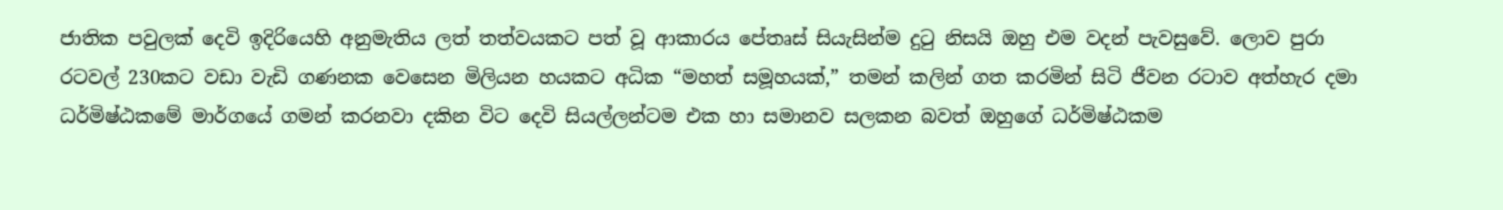ජාතික පවුලක් දෙවි ඉදිරියෙහි අනුමැතිය ලත් තත්වයකට පත් වූ ආකාරය පේතෘස් සියැසින්ම දුටු නිසයි ඔහු එම වදන් පැවසුවේ. ලොව පුරා රටවල් 230කට වඩා වැඩි ගණනක වෙසෙන මිලියන හයකට අධික “මහත් සමූහයක්,” තමන් කලින් ගත කරමින් සිටි ජීවන රටාව අත්හැර දමා ධර්මිෂ්ඨකමේ මාර්ගයේ ගමන් කරනවා දකින විට දෙවි සියල්ලන්ටම එක හා සමානව සලකන බවත් ඔහුගේ ධර්මිෂ්ඨකම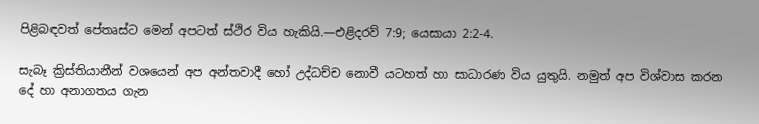පිළිබඳවත් පේතෘස්ට මෙන් අපටත් ස්ථිර විය හැකියි.—එළිදරව් 7:9; යෙසායා 2:2-4.

සැබෑ ක්‍රිස්තියානීන් වශයෙන් අප අන්තවාදී හෝ උද්ධච්ච නොවී යටහත් හා සාධාරණ විය යුතුයි. නමුත් අප විශ්වාස කරන දේ හා අනාගතය ගැන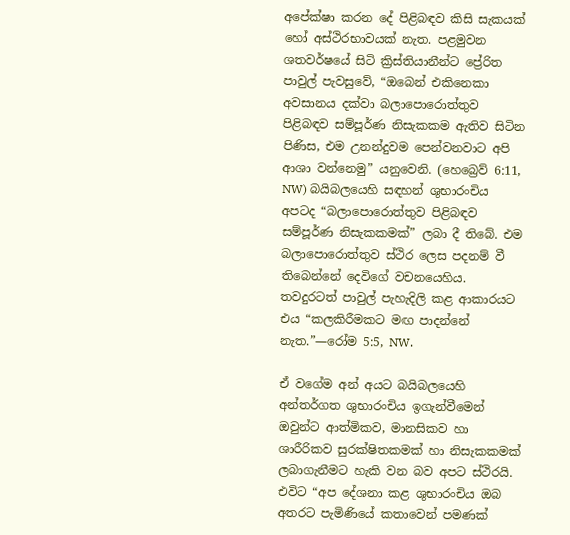අපේක්ෂා කරන දේ පිළිබඳව කිසි සැකයක් හෝ අස්ථිරභාවයක් නැත. පළමුවන ශතවර්ෂයේ සිටි ක්‍රිස්තියානීන්ට ප්‍රේරිත පාවුල් පැවසුවේ, “ඔබෙන් එකිනෙකා අවසානය දක්වා බලාපොරොත්තුව පිළිබඳව සම්පූර්ණ නිසැකකම ඇතිව සිටින පිණිස, එම උනන්දුවම පෙන්වනවාට අපි ආශා වන්නෙමු” යනුවෙනි. (හෙබ්‍රෙව් 6:11, NW) බයිබලයෙහි සඳහන් ශුභාරංචිය අපටද “බලාපොරොත්තුව පිළිබඳව සම්පූර්ණ නිසැකකමක්” ලබා දී තිබේ. එම බලාපොරොත්තුව ස්ථිර ලෙස පදනම් වී තිබෙන්නේ දෙවිගේ වචනයෙහිය. තවදුරටත් පාවුල් පැහැදිලි කළ ආකාරයට එය “කලකිරීමකට මඟ පාදන්නේ නැත.”—රෝම 5:5, NW.

ඒ වගේම අන් අයට බයිබලයෙහි අන්තර්ගත ශුභාරංචිය ඉගැන්වීමෙන් ඔවුන්ට ආත්මිකව, මානසිකව හා ශාරීරිකව සුරක්ෂිතකමක් හා නිසැකකමක් ලබාගැනීමට හැකි වන බව අපට ස්ථිරයි. එවිට “අප දේශනා කළ ශුභාරංචිය ඔබ අතරට පැමිණියේ කතාවෙන් පමණක්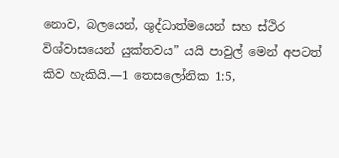නොව, බලයෙන්, ශුද්ධාත්මයෙන් සහ ස්ථිර විශ්වාසයෙන් යුක්තවය” යයි පාවුල් මෙන් අපටත් කිව හැකියි.—1 තෙසලෝනික 1:5,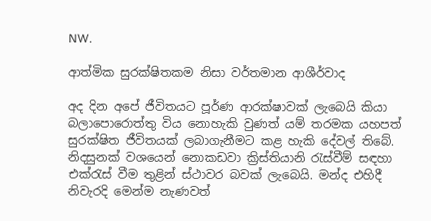NW.

ආත්මික සුරක්ෂිතකම නිසා වර්තමාන ආශීර්වාද

අද දින අපේ ජීවිතයට පූර්ණ ආරක්ෂාවක් ලැබෙයි කියා බලාපොරොත්තු විය නොහැකි වුණත් යම් තරමක යහපත් සුරක්ෂිත ජීවිතයක් ලබාගැනීමට කළ හැකි දේවල් තිබේ. නිදසුනක් වශයෙන් නොකඩවා ක්‍රිස්තියානි රැස්වීම් සඳහා එක්රැස් වීම තුළින් ස්ථාවර බවක් ලැබෙයි. මන්ද එහිදී නිවැරදි මෙන්ම නැණවත්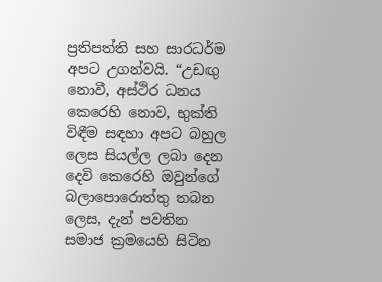ප්‍රතිපත්ති සහ සාරධර්ම අපට උගන්වයි. “උඩඟු නොවී, අස්ථිර ධනය කෙරෙහි නොව, භුක්ති විඳීම සඳහා අපට බහුල ලෙස සියල්ල ලබා දෙන දෙවි කෙරෙහි ඔවුන්ගේ බලාපොරොත්තු තබන ලෙස, දැන් පවතින සමාජ ක්‍රමයෙහි සිටින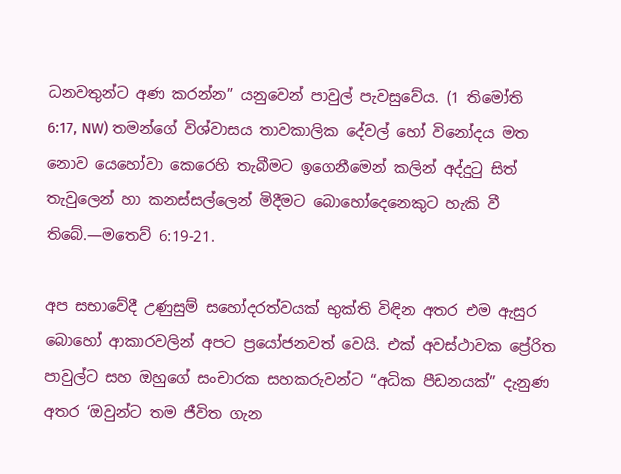ධනවතුන්ට අණ කරන්න” යනුවෙන් පාවුල් පැවසුවේය. (1 තිමෝති 6:17, NW) තමන්ගේ විශ්වාසය තාවකාලික දේවල් හෝ විනෝදය මත නොව යෙහෝවා කෙරෙහි තැබීමට ඉගෙනීමෙන් කලින් අද්දුටු සිත් තැවුලෙන් හා කනස්සල්ලෙන් මිදීමට බොහෝදෙනෙකුට හැකි වී තිබේ.—මතෙව් 6:19-21.

අප සභාවේදී උණුසුම් සහෝදරත්වයක් භුක්ති විඳින අතර එම ඇසුර බොහෝ ආකාරවලින් අපට ප්‍රයෝජනවත් වෙයි. එක් අවස්ථාවක ප්‍රේරිත පාවුල්ට සහ ඔහුගේ සංචාරක සහකරුවන්ට “අධික පීඩනයක්” දැනුණ අතර ‘ඔවුන්ට තම ජීවිත ගැන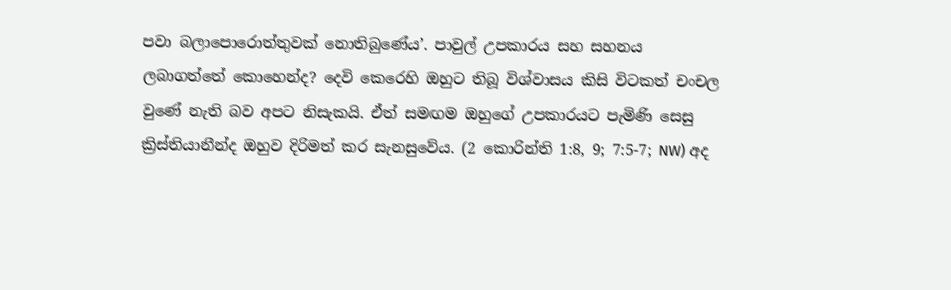පවා බලාපොරොත්තුවක් නොතිබුණේය’. පාවුල් උපකාරය සහ සහනය ලබාගත්තේ කොහෙන්ද? දෙවි කෙරෙහි ඔහුට තිබූ විශ්වාසය කිසි විටකත් චංචල වුණේ නැති බව අපට නිසැකයි. ඒත් සමඟම ඔහුගේ උපකාරයට පැමිණි සෙසු ක්‍රිස්තියානීන්ද ඔහුව දිරිමත් කර සැනසුවේය. (2 කොරින්ති 1:8, 9; 7:5-7; NW) අද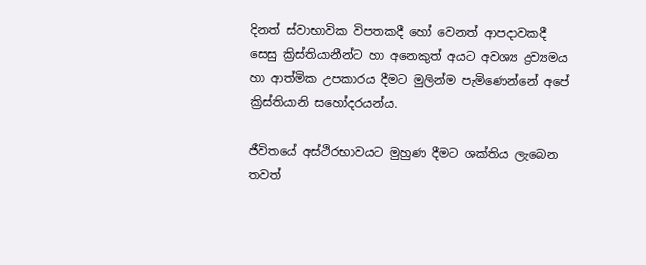දිනත් ස්වාභාවික විපතකදී හෝ වෙනත් ආපදාවකදී සෙසු ක්‍රිස්තියානීන්ට හා අනෙකුත් අයට අවශ්‍ය ද්‍රව්‍යමය හා ආත්මික උපකාරය දීමට මුලින්ම පැමිණෙන්නේ අපේ ක්‍රිස්තියානි සහෝදරයන්ය.

ජීවිතයේ අස්ථිරභාවයට මුහුණ දීමට ශක්තිය ලැබෙන තවත්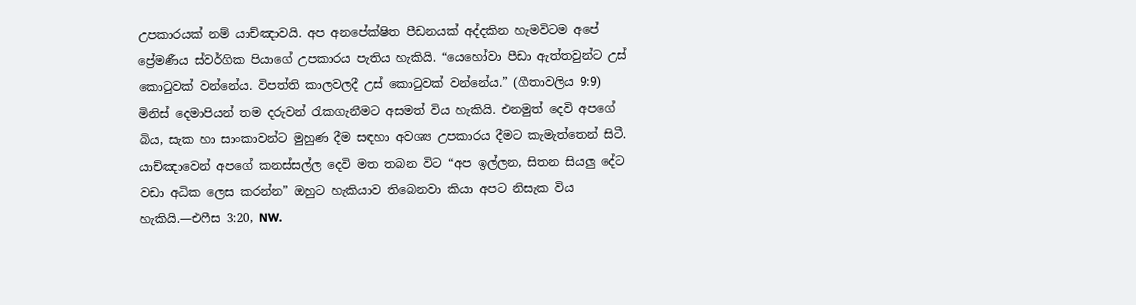උපකාරයක් නම් යාච්ඤාවයි. අප අනපේක්ෂිත පීඩනයක් අද්දකින හැමවිටම අපේ ප්‍රේමණීය ස්වර්ගික පියාගේ උපකාරය පැතිය හැකියි. “යෙහෝවා පීඩා ඇත්තවුන්ට උස් කොටුවක් වන්නේය. විපත්ති කාලවලදී උස් කොටුවක් වන්නේය.” (ගීතාවලිය 9:9) මිනිස් දෙමාපියන් තම දරුවන් රැකගැනීමට අසමත් විය හැකියි. එනමුත් දෙවි අපගේ බිය, සැක හා සාංකාවන්ට මුහුණ දීම සඳහා අවශ්‍ය උපකාරය දීමට කැමැත්තෙන් සිටී. යාච්ඤාවෙන් අපගේ කනස්සල්ල දෙවි මත තබන විට “අප ඉල්ලන, සිතන සියලු දේට වඩා අධික ලෙස කරන්න” ඔහුට හැකියාව තිබෙනවා කියා අපට නිසැක විය හැකියි.—එෆීස 3:20, NW.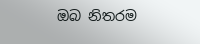ඔබ නිතරම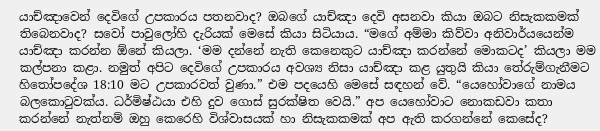යාච්ඤාවෙන් දෙවිගේ උපකාරය පතනවාද? ඔබගේ යාච්ඤා දෙවි අසනවා කියා ඔබට නිසැකකමක් තිබෙනවාද? සවෝ පාවුලෝහි දැරියක් මෙසේ කියා සිටියාය. “මගේ අම්මා කිව්වා අනිවාර්යයෙන්ම යාච්ඤා කරන්න ඕනේ කියලා. ‘මම දන්නේ නැති කෙනෙකුට යාච්ඤා කරන්නේ මොකටද’ කියලා මම කල්පනා කළා. නමුත් අපිට දෙවිගේ උපකාරය අවශ්‍ය නිසා යාච්ඤා කළ යුතුයි කියා තේරුම්ගැනීමට හිතෝපදේශ 18:10 මට උපකාරවත් වුණා.” එම පදයෙහි මෙසේ සඳහන් වේ. “යෙහෝවාගේ නාමය බලකොටුවක්ය. ධර්මිෂ්ඨයා එහි දුව ගොස් සුරක්ෂිත වෙයි.” අප යෙහෝවාට නොකඩවා කතා කරන්නේ නැත්නම් ඔහු කෙරෙහි විශ්වාසයක් හා නිසැකකමක් අප ඇති කරගන්නේ කෙසේද?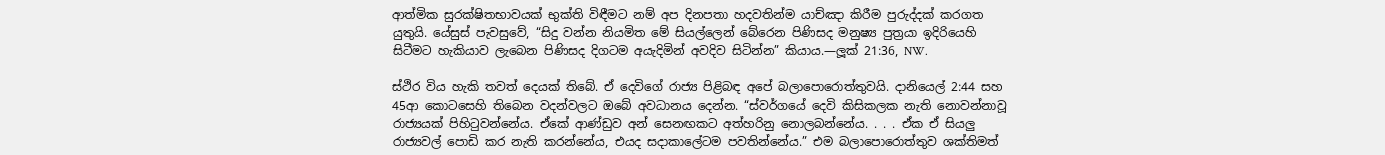ආත්මික සුරක්ෂිතභාවයක් භුක්ති විඳීමට නම් අප දිනපතා හදවතින්ම යාච්ඤා කිරීම පුරුද්දක් කරගත යුතුයි. යේසුස් පැවසුවේ, “සිදු වන්න නියමිත මේ සියල්ලෙන් බේරෙන පිණිසද මනුෂ්‍ය පුත්‍රයා ඉදිරියෙහි සිටීමට හැකියාව ලැබෙන පිණිසද දිගටම අයැදිමින් අවදිව සිටින්න” කියාය.—ලූක් 21:36, NW.

ස්ථිර විය හැකි තවත් දෙයක් තිබේ. ඒ දෙවිගේ රාජ්‍ය පිළිබඳ අපේ බලාපොරොත්තුවයි. දානියෙල් 2:44 සහ 45ආ කොටසෙහි තිබෙන වදන්වලට ඔබේ අවධානය දෙන්න. “ස්වර්ගයේ දෙවි කිසිකලක නැති නොවන්නාවූ රාජ්‍යයක් පිහිටුවන්නේය. ඒකේ ආණ්ඩුව අන් සෙනඟකට අත්හරිනු නොලබන්නේය. . . . ඒක ඒ සියලු රාජ්‍යවල් පොඩි කර නැති කරන්නේය, එයද සදාකාලේටම පවතින්නේය.” එම බලාපොරොත්තුව ශක්තිමත්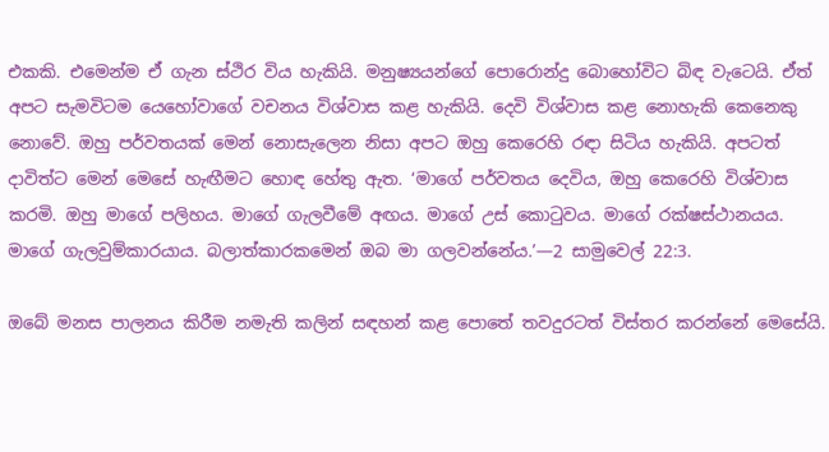එකකි. එමෙන්ම ඒ ගැන ස්ථිර විය හැකියි. මනුෂ්‍යයන්ගේ පොරොන්දු බොහෝවිට බිඳ වැටෙයි. ඒත් අපට සැමවිටම යෙහෝවාගේ වචනය විශ්වාස කළ හැකියි. දෙවි විශ්වාස කළ නොහැකි කෙනෙකු නොවේ. ඔහු පර්වතයක් මෙන් නොසැලෙන නිසා අපට ඔහු කෙරෙහි රඳා සිටිය හැකියි. අපටත් දාවිත්ට මෙන් මෙසේ හැඟීමට හොඳ හේතු ඇත. ‘මාගේ පර්වතය දෙවිය, ඔහු කෙරෙහි විශ්වාස කරමි. ඔහු මාගේ පලිහය. මාගේ ගැලවීමේ අඟය. මාගේ උස් කොටුවය. මාගේ රක්ෂස්ථානයය. මාගේ ගැලවුම්කාරයාය. බලාත්කාරකමෙන් ඔබ මා ගලවන්නේය.’—2 සාමුවෙල් 22:3.

ඔබේ මනස පාලනය කිරීම නමැති කලින් සඳහන් කළ පොතේ තවදුරටත් විස්තර කරන්නේ මෙසේයි.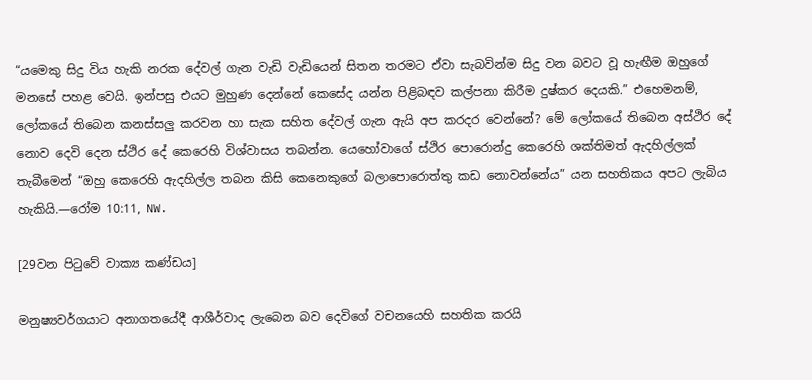“යමෙකු සිදු විය හැකි නරක දේවල් ගැන වැඩි වැඩියෙන් සිතන තරමට ඒවා සැබවින්ම සිදු වන බවට වූ හැඟීම ඔහුගේ මනසේ පහළ වෙයි. ඉන්පසු එයට මුහුණ දෙන්නේ කෙසේද යන්න පිළිබඳව කල්පනා කිරීම දුෂ්කර දෙයකි.” එහෙමනම්, ලෝකයේ තිබෙන කනස්සලු කරවන හා සැක සහිත දේවල් ගැන ඇයි අප කරදර වෙන්නේ? මේ ලෝකයේ තිබෙන අස්ථිර දේ නොව දෙවි දෙන ස්ථිර දේ කෙරෙහි විශ්වාසය තබන්න. යෙහෝවාගේ ස්ථිර පොරොන්දු කෙරෙහි ශක්තිමත් ඇදහිල්ලක් තැබීමෙන් “ඔහු කෙරෙහි ඇදහිල්ල තබන කිසි කෙනෙකුගේ බලාපොරොත්තු කඩ නොවන්නේය” යන සහතිකය අපට ලැබිය හැකියි.—රෝම 10:11, NW.

[29වන පිටුවේ වාක්‍ය කණ්ඩය]

මනුෂ්‍යවර්ගයාට අනාගතයේදී ආශීර්වාද ලැබෙන බව දෙවිගේ වචනයෙහි සහතික කරයි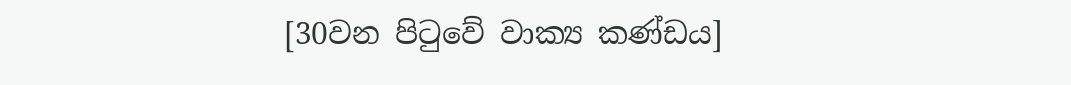[30වන පිටුවේ වාක්‍ය කණ්ඩය]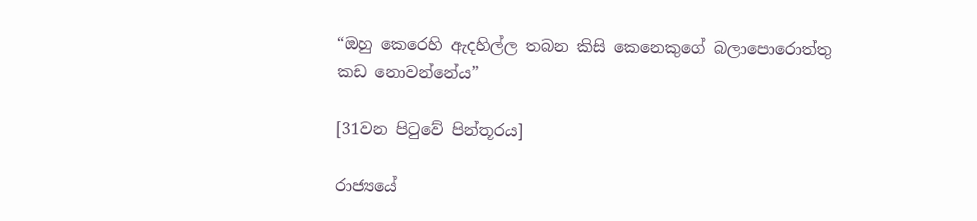“ඔහු කෙරෙහි ඇදහිල්ල තබන කිසි කෙනෙකුගේ බලාපොරොත්තු කඩ නොවන්නේය”

[31වන පිටුවේ පින්තූරය]

රාජ්‍යයේ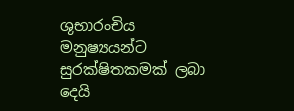ශුභාරංචිය මනුෂ්‍යයන්ට සුරක්ෂිතකමක් ලබා දෙයි